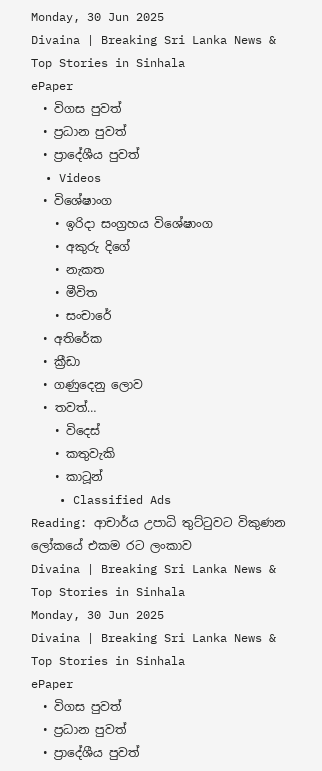Monday, 30 Jun 2025
Divaina | Breaking Sri Lanka News & Top Stories in Sinhala
ePaper
  • විගස පුවත්
  • ප්‍රධාන පුවත්
  • ප්‍රාදේශීය පුවත්
  • Videos
  • විශේෂාංග
    • ඉරිදා සංග්‍රහය විශේෂාංග
    • අකුරු දිගේ
    • නැකත
    • මීවිත
    • සංචාරේ
  • අතිරේක
  • ක්‍රීඩා
  • ගණුදෙනු ලොව
  • තවත්…
    • විදෙස්
    • කතුවැකි
    • කාටූන්
    • Classified Ads
Reading: ආචාර්ය උපාධි තුට්ටුවට විකුණන ලෝකයේ එකම රට ලංකාව
Divaina | Breaking Sri Lanka News & Top Stories in Sinhala
Monday, 30 Jun 2025
Divaina | Breaking Sri Lanka News & Top Stories in Sinhala
ePaper
  • විගස පුවත්
  • ප්‍රධාන පුවත්
  • ප්‍රාදේශීය පුවත්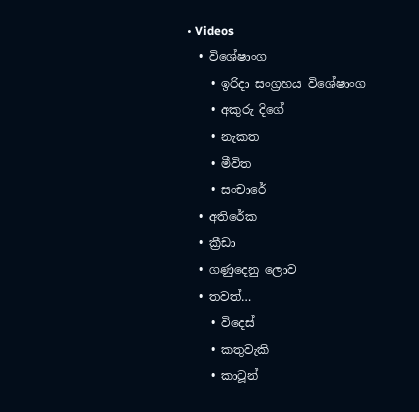• Videos
  • විශේෂාංග
    • ඉරිදා සංග්‍රහය විශේෂාංග
    • අකුරු දිගේ
    • නැකත
    • මීවිත
    • සංචාරේ
  • අතිරේක
  • ක්‍රීඩා
  • ගණුදෙනු ලොව
  • තවත්…
    • විදෙස්
    • කතුවැකි
    • කාටූන්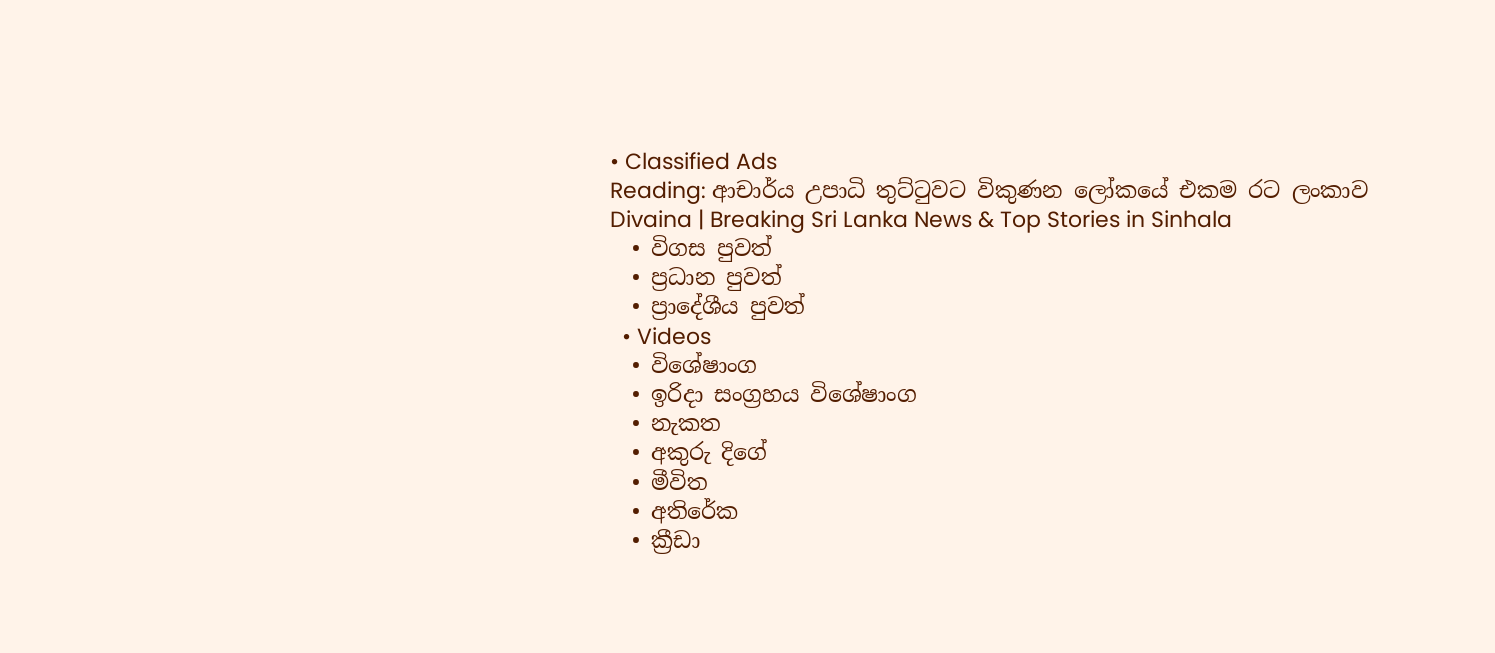• Classified Ads
Reading: ආචාර්ය උපාධි තුට්ටුවට විකුණන ලෝකයේ එකම රට ලංකාව
Divaina | Breaking Sri Lanka News & Top Stories in Sinhala
  • විගස පුවත්
  • ප්‍රධාන පුවත්
  • ප්‍රාදේශීය පුවත්
  • Videos
  • විශේෂාංග
  • ඉරිදා සංග්‍රහය විශේෂාංග
  • නැකත
  • අකුරු දිගේ
  • මීවිත
  • අතිරේක
  • ක්‍රීඩා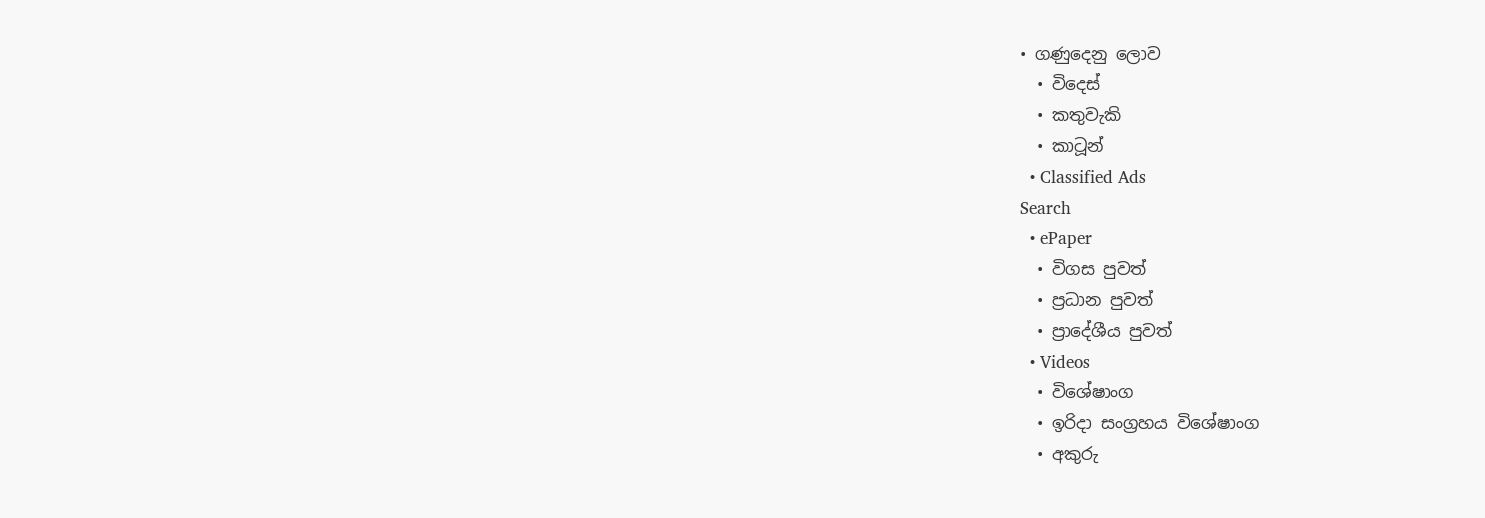• ගණුදෙනු ලොව
  • විදෙස්
  • කතුවැකි
  • කාටූන්
  • Classified Ads
Search
  • ePaper
  • විගස පුවත්
  • ප්‍රධාන පුවත්
  • ප්‍රාදේශීය පුවත්
  • Videos
  • විශේෂාංග
  • ඉරිදා සංග්‍රහය විශේෂාංග
  • අකුරු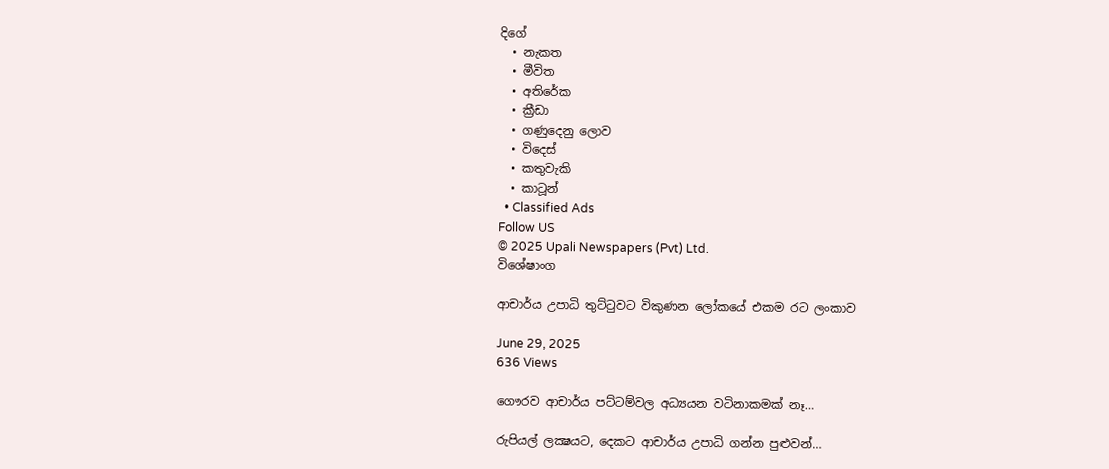දිගේ
  • නැකත
  • මීවිත
  • අතිරේක
  • ක්‍රීඩා
  • ගණුදෙනු ලොව
  • විදෙස්
  • කතුවැකි
  • කාටූන්
  • Classified Ads
Follow US
© 2025 Upali Newspapers (Pvt) Ltd.
විශේෂාංග

ආචාර්ය උපාධි තුට්ටුවට විකුණන ලෝකයේ එකම රට ලංකාව

June 29, 2025
636 Views

ගෞරව ආචාර්ය පට්ටම්වල අධ්‍යයන වටිනාකමක් නෑ…

රුපියල් ලක්‍ෂයට, දෙකට ආචාර්ය උපාධි ගන්න පුළුවන්…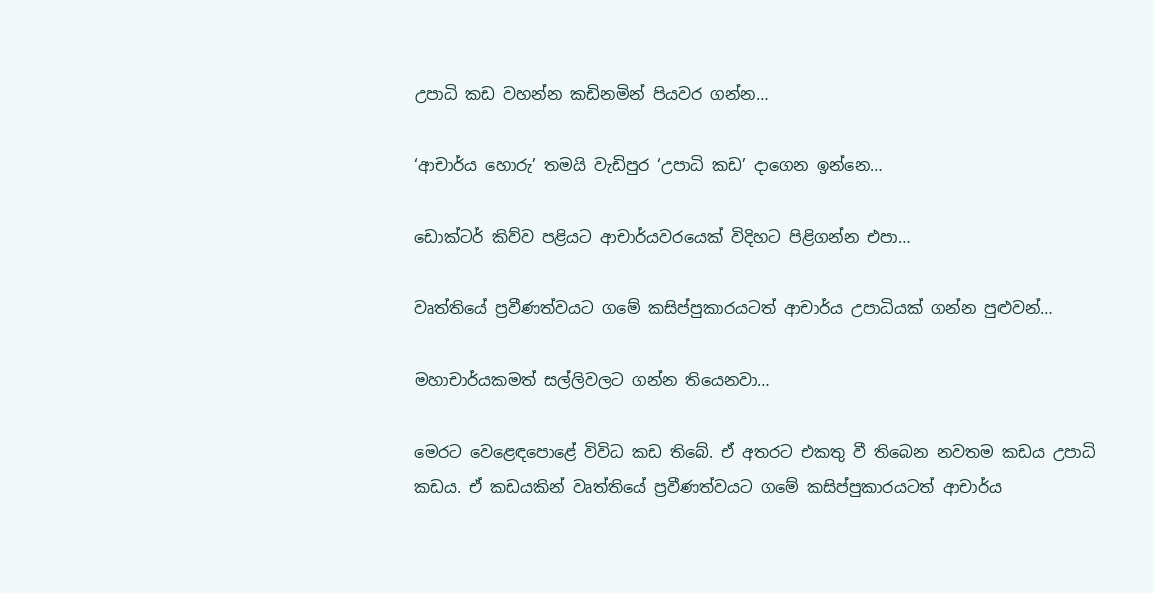උපාධි කඩ වහන්න කඩිනමින් පියවර ගන්න…

‘ආචාර්ය හොරු’ තමයි වැඩිපුර ‘උපාධි කඩ’ දාගෙන ඉන්නෙ…

ඩොක්ටර් කිව්ව පළියට ආචාර්යවරයෙක් විදිහට පිළිගන්න එපා…

වෘත්තියේ ප්‍රවීණත්වයට ගමේ කසිප්පුකාරයටත් ආචාර්ය උපාධියක් ගන්න පුළුවන්…

මහාචාර්යකමත් සල්ලිවලට ගන්න තියෙනවා…

මෙරට වෙළෙඳපොළේ විවිධ කඩ තිබේ. ඒ අතරට එකතු වී තිබෙන නවතම කඩය උපාධි කඩය. ඒ කඩයකින් වෘත්තියේ ප්‍රවීණත්වයට ගමේ කසිප්පුකාරයටත් ආචාර්ය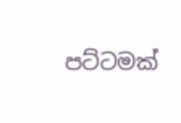පට්ටමක්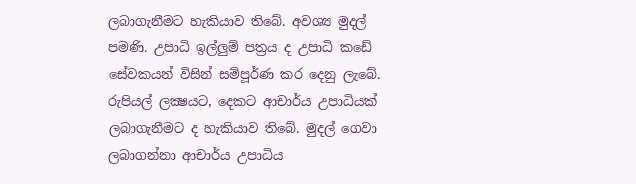ලබාගැනීමට හැකියාව තිබේ. අවශ්‍ය මුදල් පමණි. උපාධි ඉල්ලුම් පත්‍රය ද උපාධි කඩේ සේවකයන් විසින් සම්පූර්ණ කර දෙනු ලැබේ. රුපියල් ලක්‍ෂයට, දෙකට ආචාර්ය උපාධියක් ලබාගැනීමට ද හැකියාව තිබේ. මුදල් ගෙවා ලබාගන්නා ආචාර්ය උපාධිය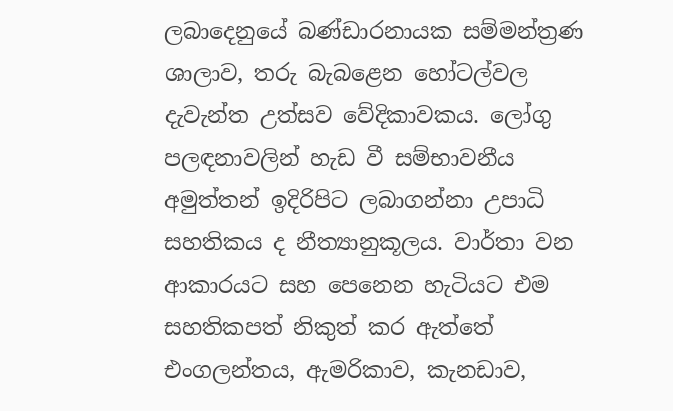ලබාදෙනුයේ බණ්ඩාරනායක සම්මන්ත්‍රණ ශාලාව, තරු බැබළෙන හෝටල්වල දැවැන්ත උත්සව වේදිකාවකය. ලෝගු පලඳනාවලින් හැඩ වී සම්භාවනීය අමුත්තන් ඉදිරිපිට ලබාගන්නා උපාධි සහතිකය ද නීත්‍යානුකූලය. වාර්තා වන ආකාරයට සහ පෙනෙන හැටියට එම සහතිකපත් නිකුත් කර ඇත්තේ එංගලන්තය, ඇමරිකාව, කැනඩාව,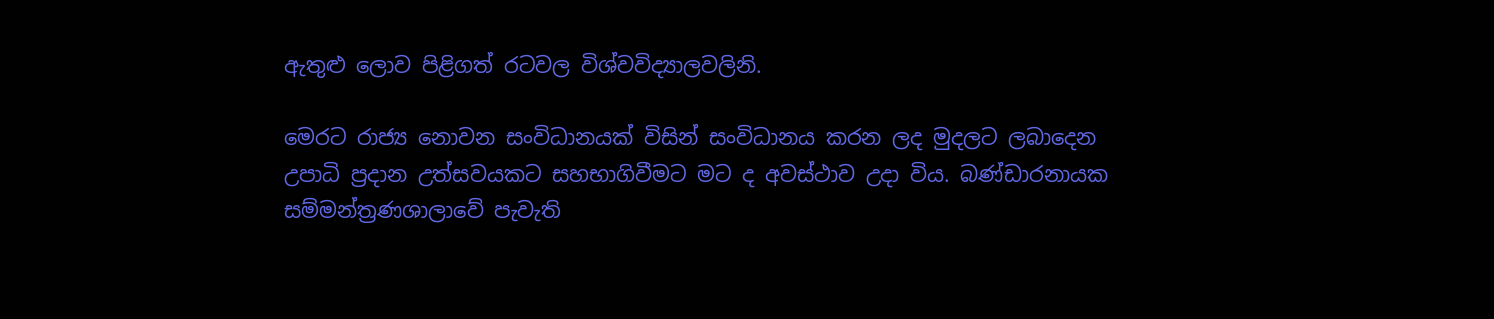ඇතුළු ලොව පිළිගත් රටවල විශ්වවිද්‍යාලවලිනි.

මෙරට රාජ්‍ය නොවන සංවිධානයක් විසින් සංවිධානය කරන ලද මුදලට ලබාදෙන උපාධි ප්‍රදාන උත්සවයකට සහභාගිවීමට මට ද අවස්ථාව උදා විය. බණ්ඩාරනායක සම්මන්ත්‍රණශාලාවේ පැවැති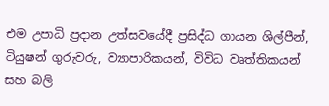එම උපාධි ප්‍රදාන උත්සවයේදී ප්‍රසිද්ධ ගායන ශිල්පීන්, ටියුෂන් ගුරුවරු, ව්‍යාපාරිකයන්, විවිධ වෘත්තිකයන් සහ බලි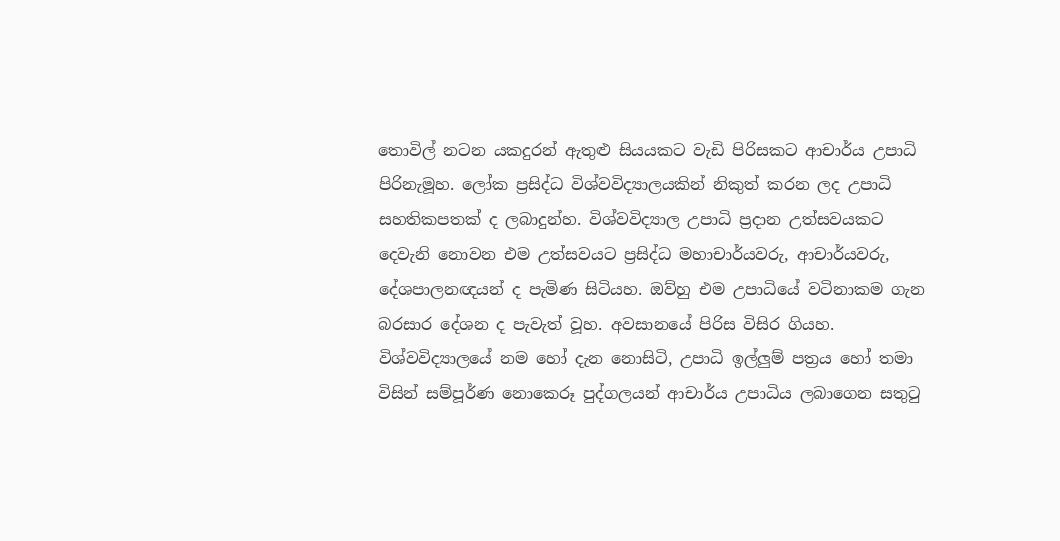තොවිල් නටන යකදුරන් ඇතුළු සියයකට වැඩි පිරිසකට ආචාර්ය උපාධි පිරිනැමූහ. ලෝක ප්‍රසිද්ධ විශ්වවිද්‍යාලයකින් නිකුත් කරන ලද උපාධි සහතිකපතක් ද ලබාදුන්හ. විශ්වවිද්‍යාල උපාධි ප්‍රදාන උත්සවයකට දෙවැනි නොවන එම උත්සවයට ප්‍රසිද්ධ මහාචාර්යවරු, ආචාර්යවරු, දේශපාලනඥයන් ද පැමිණ සිටියහ. ඔව්හු එම උපාධියේ වටිනාකම ගැන බරසාර දේශන ද පැවැත් වූහ. අවසානයේ පිරිස විසිර ගියහ. විශ්වවිද්‍යාලයේ නම හෝ දැන නොසිටි, උපාධි ඉල්ලුම් පත්‍රය හෝ තමා විසින් සම්පූර්ණ නොකෙරූ පුද්ගලයන් ආචාර්ය උපාධිය ලබාගෙන සතුටු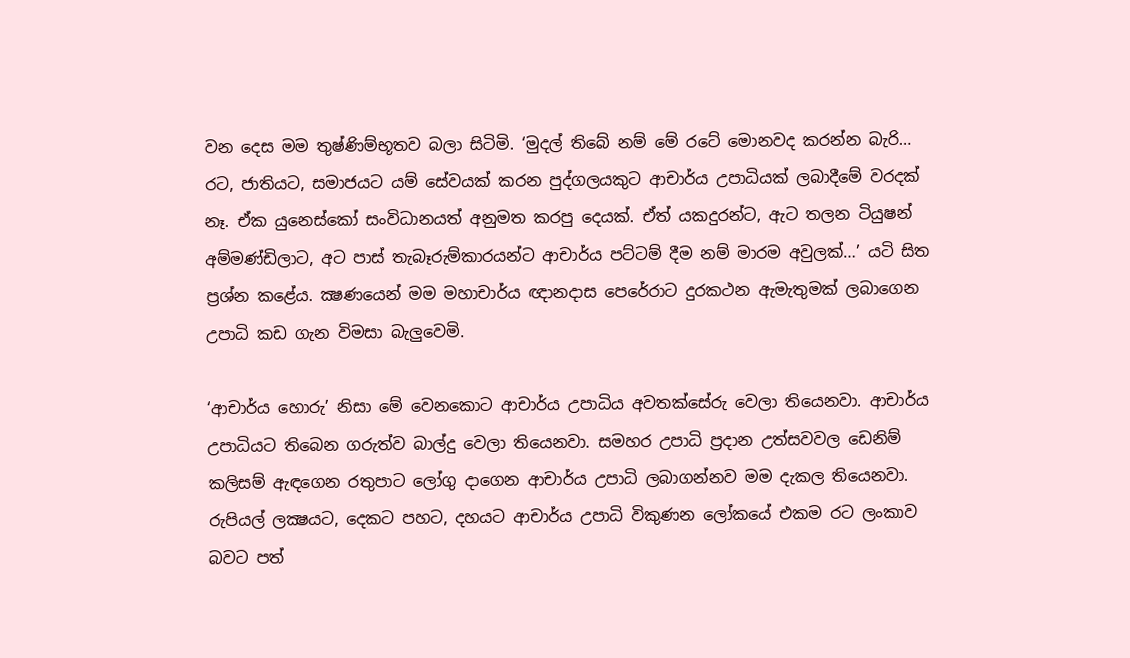වන දෙස මම තුෂ්ණිම්භූතව බලා සිටිමි. ‘මුදල් තිබේ නම් මේ රටේ මොනවද කරන්න බැරි… රට, ජාතියට, සමාජයට යම් සේවයක් කරන පුද්ගලයකුට ආචාර්ය උපාධියක් ලබාදීමේ වරදක් නෑ. ඒක යුනෙස්කෝ සංවිධානයත් අනුමත කරපු දෙයක්. ඒත් යකදුරන්ට, ඇට තලන ටියුෂන් අම්මණ්ඩිලාට, අට පාස් තැබෑරුම්කාරයන්ට ආචාර්ය පට්ටම් දීම නම් මාරම අවුලක්…’ යටි සිත ප්‍රශ්න කළේය. ක්‍ෂණයෙන් මම මහාචාර්ය ඥානදාස පෙරේරාට දුරකථන ඇමැතුමක් ලබාගෙන උපාධි කඩ ගැන විමසා බැලුවෙමි.

‘ආචාර්ය හොරු’ නිසා මේ වෙනකොට ආචාර්ය උපාධිය අවතක්සේරු වෙලා තියෙනවා. ආචාර්ය උපාධියට තිබෙන ගරුත්ව බාල්දු වෙලා තියෙනවා. සමහර උපාධි ප්‍රදාන උත්සවවල ඩෙනිම් කලිසම් ඇඳගෙන රතුපාට ලෝගු දාගෙන ආචාර්ය උපාධි ලබාගන්නව මම දැකල තියෙනවා. රුපියල් ලක්‍ෂයට, දෙකට පහට, දහයට ආචාර්ය උපාධි විකුණන ලෝකයේ එකම රට ලංකාව බවට පත්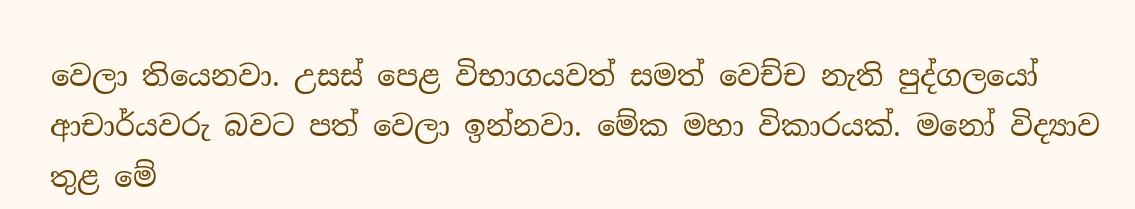වෙලා තියෙනවා. උසස් පෙළ විභාගයවත් සමත් වෙච්ච නැති පුද්ගලයෝ ආචාර්යවරු බවට පත් වෙලා ඉන්නවා. මේක මහා විකාරයක්. මනෝ විද්‍යාව තුළ මේ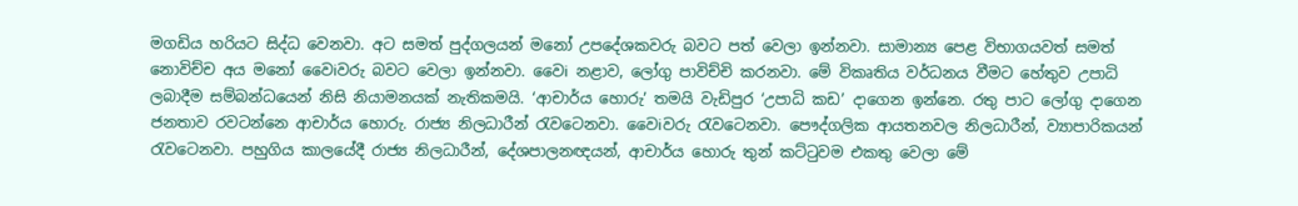මගඩිය හරියට සිද්ධ වෙනවා. අට සමත් පුද්ගලයන් මනෝ උපදේශකවරු බවට පත් වෙලා ඉන්නවා. සාමාන්‍ය පෙළ විභාගයවත් සමත් නොවිච්ච අය මනෝ වෛiවරු බවට වෙලා ඉන්නවා. වෛi නළාව, ලෝගු පාවිච්චි කරනවා. මේ විකෘතිය වර්ධනය වීමට හේතුව උපාධි ලබාදීම සම්බන්ධයෙන් නිසි නියාමනයක් නැතිකමයි. ‘ආචාර්ය හොරු’ තමයි වැඩිපුර ‘උපාධි කඩ’ දාගෙන ඉන්නෙ. රතු පාට ලෝගු දාගෙන ජනතාව රවටන්නෙ ආචාර්ය හොරු. රාජ්‍ය නිලධාරීන් රැවටෙනවා. වෛiවරු රැවටෙනවා. පෞද්ගලික ආයතනවල නිලධාරීන්, ව්‍යාපාරිකයන් රැවටෙනවා. පහුගිය කාලයේදී රාජ්‍ය නිලධාරීන්, දේශපාලනඥයන්, ආචාර්ය හොරු තුන් කට්ටුවම එකතු වෙලා මේ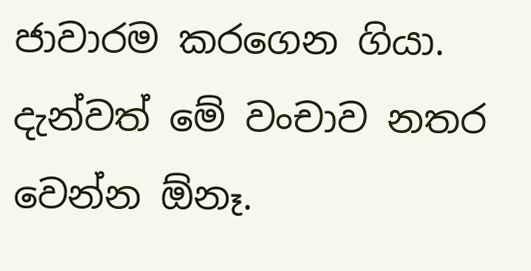ජාවාරම කරගෙන ගියා. දැන්වත් මේ වංචාව නතර වෙන්න ඕනෑ.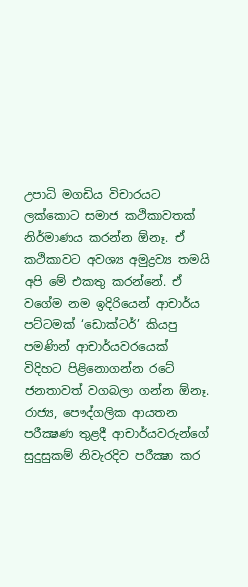උපාධි මගඩිය විචාරයට ලක්කොට සමාජ කථිකාවතක් නිර්මාණය කරන්න ඕනෑ. ඒ කථිකාවට අවශ්‍ය අමුද්‍රව්‍ය තමයි අපි මේ එකතු කරන්නේ. ඒ වගේම නම ඉදිරියෙන් ආචාර්ය පට්ටමක් ‘ඩොක්ටර්’ කියපු පමණින් ආචාර්යවරයෙක් විදිහට පිළිනොගන්න රටේ ජනතාවත් වගබලා ගන්න ඕනෑ. රාජ්‍ය, පෞද්ගලික ආයතන පරීක්‍ෂණ තුළදී ආචාර්යවරුන්ගේ සුදුසුකම් නිවැරදිව පරීක්‍ෂා කර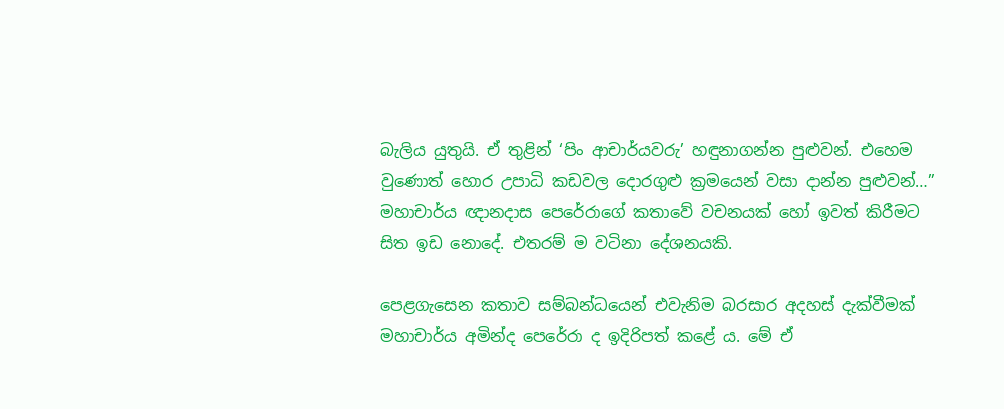බැලිය යුතුයි. ඒ තුළින් ‘පිං ආචාර්යවරු’ හඳුනාගන්න පුළුවන්. එහෙම වුණොත් හොර උපාධි කඩවල දොරගුළු ක්‍රමයෙන් වසා දාන්න පුළුවන්…” මහාචාර්ය ඥානදාස පෙරේරාගේ කතාවේ වචනයක් හෝ ඉවත් කිරීමට සිත ඉඩ නොදේ. එතරම් ම වටිනා දේශනයකි.

පෙළගැසෙන කතාව සම්බන්ධයෙන් එවැනිම බරසාර අදහස් දැක්වීමක් මහාචාර්ය අමින්ද පෙරේරා ද ඉදිරිපත් කළේ ය. මේ ඒ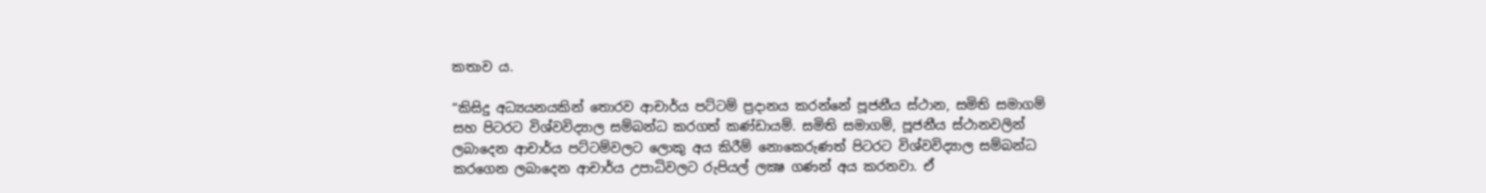කතාව ය.

“කිසිදු අධ්‍යයනයකින් තොරව ආචාර්ය පට්ටම් ප්‍රදානය කරන්නේ පූජනීය ස්ථාන, සමිති සමාගම් සහ පිටරට විශ්වවිද්‍යාල සම්බන්ධ කරගත් කණ්ඩායම්. සමිති සමාගම්, පූජනීය ස්ථානවලින් ලබාදෙන ආචාර්ය පට්ටම්වලට ලොකු අය කිරීම් නොකෙරුණත් පිටරට විශ්වවිද්‍යාල සම්බන්ධ කරගෙන ලබාදෙන ආචාර්ය උපාධිවලට රුපියල් ලක්‍ෂ ගණන් අය කරනවා. ඒ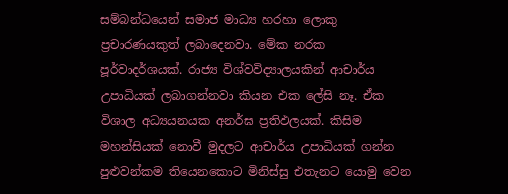සම්බන්ධයෙන් සමාජ මාධ්‍ය හරහා ලොකු ප්‍රචාරණයකුත් ලබාදෙනවා. මේක නරක පූර්වාදර්ශයක්. රාජ්‍ය විශ්වවිද්‍යාලයකින් ආචාර්ය උපාධියක් ලබාගන්නවා කියන එක ලේසි නෑ. ඒක විශාල අධ්‍යයනයක අනර්ඝ ප්‍රතිඵලයක්. කිසිම මහන්සියක් නොවී මුදලට ආචාර්ය උපාධියක් ගන්න පුළුවන්කම තියෙනකොට මිනිස්සු එතැනට යොමු වෙන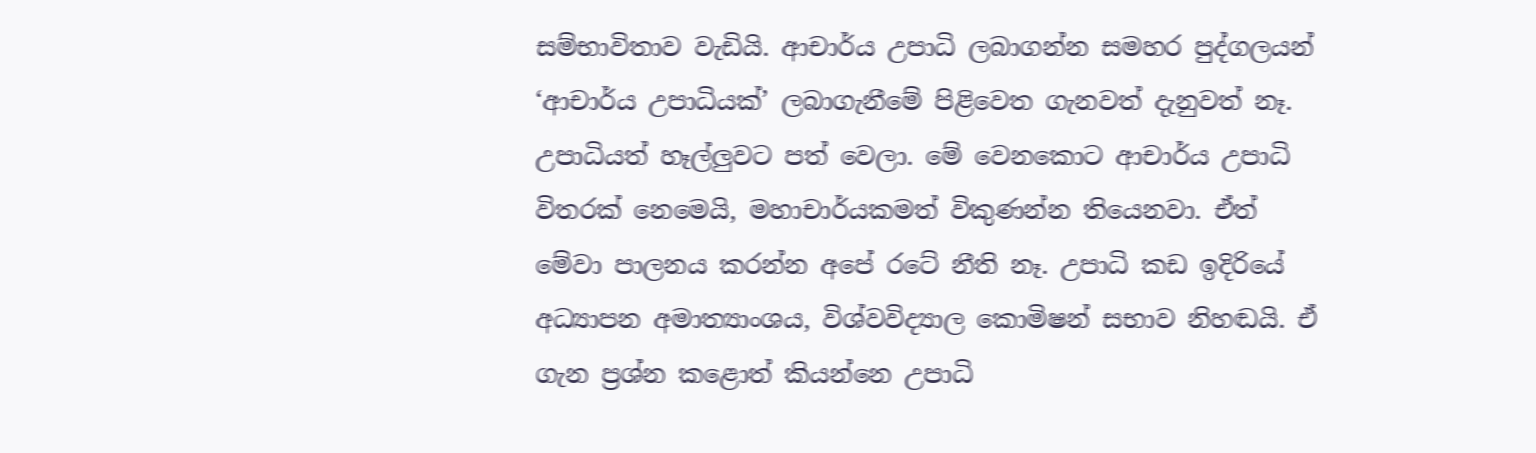සම්භාවිතාව වැඩියි. ආචාර්ය උපාධි ලබාගන්න සමහර පුද්ගලයන් ‘ආචාර්ය උපාධියක්’ ලබාගැනීමේ පිළිවෙත ගැනවත් දැනුවත් නෑ. උපාධියත් හෑල්ලුවට පත් වෙලා. මේ වෙනකොට ආචාර්ය උපාධි විතරක් නෙමෙයි, මහාචාර්යකමත් විකුණන්න තියෙනවා. ඒත් මේවා පාලනය කරන්න අපේ රටේ නීති නෑ. උපාධි කඩ ඉදිරියේ අධ්‍යාපන අමාත්‍යාංශය, විශ්වවිද්‍යාල කොමිෂන් සභාව නිහඬයි. ඒ ගැන ප්‍රශ්න කළොත් කියන්නෙ උපාධි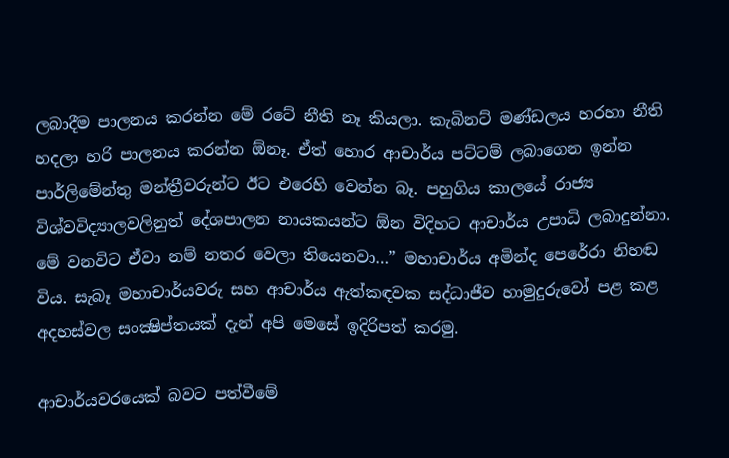ලබාදීම පාලනය කරන්න මේ රටේ නීති නෑ කියලා. කැබිනට් මණ්ඩලය හරහා නීති හදලා හරි පාලනය කරන්න ඕනෑ. ඒත් හොර ආචාර්ය පට්ටම් ලබාගෙන ඉන්න පාර්ලිමේන්තු මන්ත්‍රීවරුන්ට ඊට එරෙහි වෙන්න බෑ. පහුගිය කාලයේ රාජ්‍ය විශ්වවිද්‍යාලවලිනුත් දේශපාලන නායකයන්ට ඕන විදිහට ආචාර්ය උපාධි ලබාදුන්නා. මේ වනවිට ඒවා නම් නතර වෙලා තියෙනවා…” මහාචාර්ය අමින්ද පෙරේරා නිහඬ විය. සැබෑ මහාචාර්යවරු සහ ආචාර්ය ඇත්කඳවක සද්ධාජීව හාමුදුරුවෝ පළ කළ අදහස්වල සංක්‍ෂිප්තයක් දැන් අපි මෙසේ ඉදිරිපත් කරමු.

ආචාර්යවරයෙක් බවට පත්වීමේ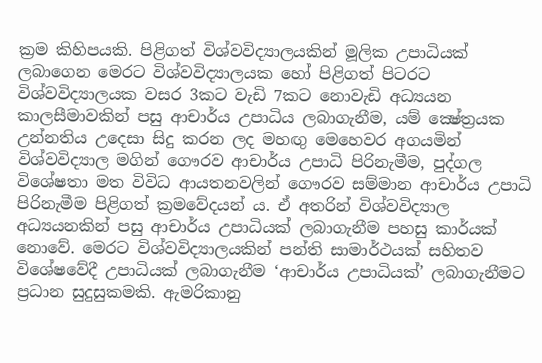ක්‍රම කිහිපයකි. පිළිගත් විශ්වවිද්‍යාලයකින් මූලික උපාධියක් ලබාගෙන මෙරට විශ්වවිද්‍යාලයක හෝ පිළිගත් පිටරට විශ්වවිද්‍යාලයක වසර 3කට වැඩි 7කට නොවැඩි අධ්‍යයන කාලසීමාවකින් පසු ආචාර්ය උපාධිය ලබාගැනීම, යම් ක්‍ෂේත්‍රයක උන්නතිය උදෙසා සිදු කරන ලද මහඟු මෙහෙවර අගයමින් විශ්වවිද්‍යාල මගින් ගෞරව ආචාර්ය උපාධි පිරිනැමීම, පුද්ගල විශේෂතා මත විවිධ ආයතනවලින් ගෞරව සම්මාන ආචාර්ය උපාධි පිරිනැමීම පිළිගත් ක්‍රමවේදයන් ය. ඒ අතරින් විශ්වවිද්‍යාල අධ්‍යයනකින් පසු ආචාර්ය උපාධියක් ලබාගැනීම පහසු කාර්යක් නොවේ. මෙරට විශ්වවිද්‍යාලයකින් පන්ති සාමාර්ථයක් සහිතව විශේෂවේදී උපාධියක් ලබාගැනීම ‘ආචාර්ය උපාධියක්’ ලබාගැනීමට ප්‍රධාන සුදුසුකමකි. ඇමරිකානු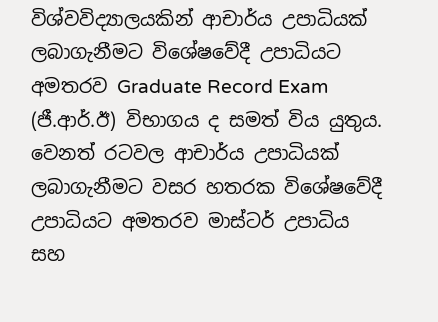විශ්වවිද්‍යාලයකින් ආචාර්ය උපාධියක් ලබාගැනීමට විශේෂවේදී උපාධියට අමතරව Graduate Record Exam (ජී.ආර්.ඊ) විභාගය ද සමත් විය යුතුය. වෙනත් රටවල ආචාර්ය උපාධියක් ලබාගැනීමට වසර හතරක විශේෂවේදී උපාධියට අමතරව මාස්ටර් උපාධිය සහ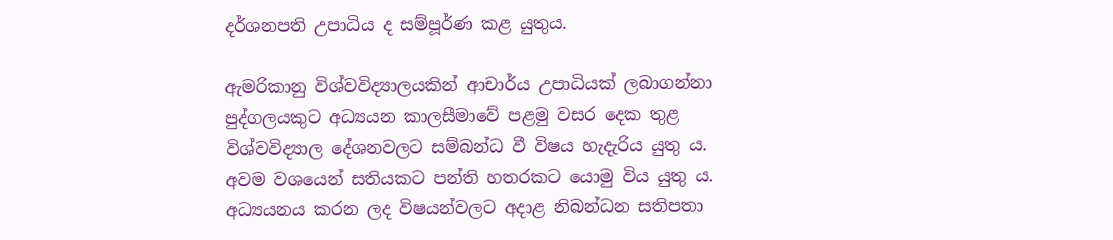දර්ශනපති උපාධිය ද සම්පූර්ණ කළ යුතුය.

ඇමරිකානු විශ්වවිද්‍යාලයකින් ආචාර්ය උපාධියක් ලබාගන්නා පුද්ගලයකුට අධ්‍යයන කාලසීමාවේ පළමු වසර දෙක තුළ විශ්වවිද්‍යාල දේශනවලට සම්බන්ධ වී විෂය හැදැරිය යුතු ය. අවම වශයෙන් සතියකට පන්ති හතරකට යොමු විය යුතු ය. අධ්‍යයනය කරන ලද විෂයන්වලට අදාළ නිබන්ධන සතිපතා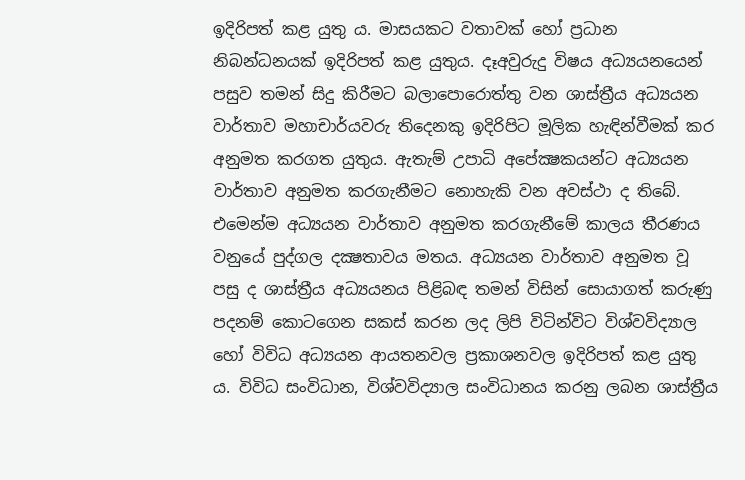ඉදිරිපත් කළ යුතු ය. මාසයකට වතාවක් හෝ ප්‍රධාන නිබන්ධනයක් ඉදිරිපත් කළ යුතුය. දෑඅවුරුදු විෂය අධ්‍යයනයෙන් පසුව තමන් සිදු කිරීමට බලාපොරොත්තු වන ශාස්ත්‍රීය අධ්‍යයන වාර්තාව මහාචාර්යවරු තිදෙනකු ඉදිරිපිට මූලික හැඳින්වීමක් කර අනුමත කරගත යුතුය. ඇතැම් උපාධි අපේක්‍ෂකයන්ට අධ්‍යයන වාර්තාව අනුමත කරගැනීමට නොහැකි වන අවස්ථා ද තිබේ. එමෙන්ම අධ්‍යයන වාර්තාව අනුමත කරගැනීමේ කාලය තීරණය වනුයේ පුද්ගල දක්‍ෂතාවය මතය. අධ්‍යයන වාර්තාව අනුමත වූ පසු ද ශාස්ත්‍රීය අධ්‍යයනය පිළිබඳ තමන් විසින් සොයාගත් කරුණු පදනම් කොටගෙන සකස් කරන ලද ලිපි විටින්විට විශ්වවිද්‍යාල හෝ විවිධ අධ්‍යයන ආයතනවල ප්‍රකාශනවල ඉදිරිපත් කළ යුතු ය. විවිධ සංවිධාන, විශ්වවිද්‍යාල සංවිධානය කරනු ලබන ශාස්ත්‍රීය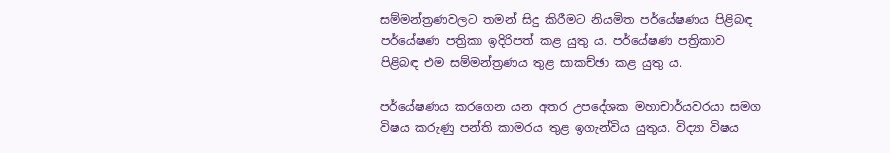සම්මන්ත්‍රණවලට තමන් සිදු කිරීමට නියමිත පර්යේෂණය පිළිබඳ පර්යේෂණ පත්‍රිකා ඉදිරිපත් කළ යුතු ය. පර්යේෂණ පත්‍රිකාව පිළිබඳ එම සම්මන්ත්‍රණය තුළ සාකච්ඡා කළ යුතු ය.

පර්යේෂණය කරගෙන යන අතර උපදේශක මහාචාර්යවරයා සමග විෂය කරුණු පන්ති කාමරය තුළ ඉගැන්විය යුතුය. විද්‍යා විෂය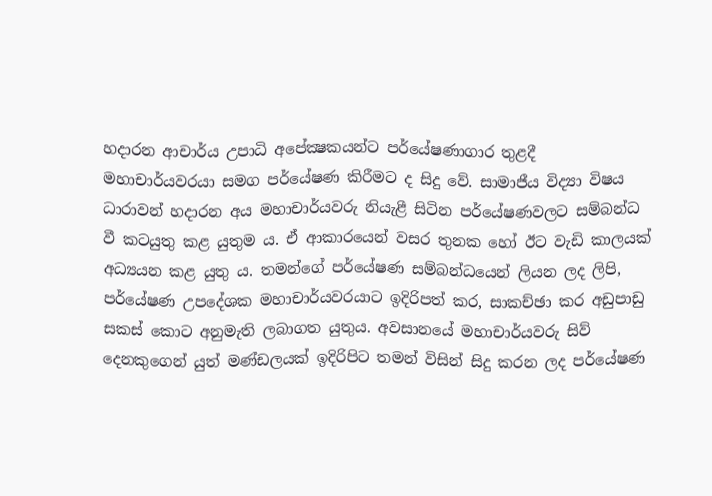හදාරන ආචාර්ය උපාධි අපේක්‍ෂකයන්ට පර්යේෂණාගාර තුළදී මහාචාර්යවරයා සමග පර්යේෂණ කිරීමට ද සිදු වේ. සාමාජීය විද්‍යා විෂය ධාරාවන් හදාරන අය මහාචාර්යවරු නියැළී සිටින පර්යේෂණවලට සම්බන්ධ වී කටයුතු කළ යුතුම ය. ඒ ආකාරයෙන් වසර තුනක හෝ ඊට වැඩි කාලයක් අධ්‍යයන කළ යුතු ය. තමන්ගේ පර්යේෂණ සම්බන්ධයෙන් ලියන ලද ලිපි, පර්යේෂණ උපදේශක මහාචාර්යවරයාට ඉදිරිපත් කර, සාකච්ඡා කර අඩුපාඩු සකස් කොට අනුමැති ලබාගත යුතුය. අවසානයේ මහාචාර්යවරු සිව් දෙනකුගෙන් යුත් මණ්ඩලයක් ඉදිරිපිට තමන් විසින් සිදු කරන ලද පර්යේෂණ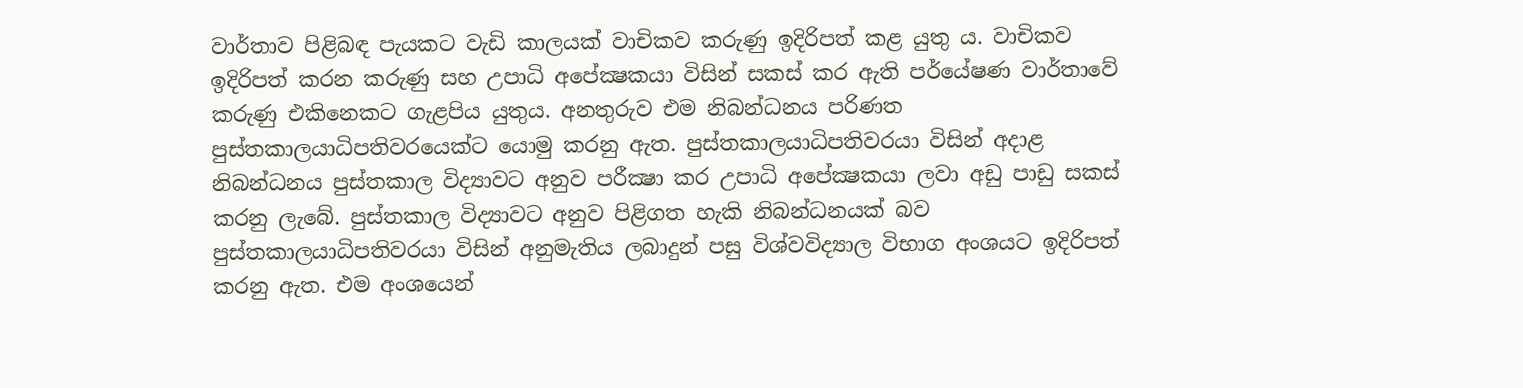වාර්තාව පිළිබඳ පැයකට වැඩි කාලයක් වාචිකව කරුණු ඉදිරිපත් කළ යුතු ය. වාචිකව ඉදිරිපත් කරන කරුණු සහ උපාධි අපේක්‍ෂකයා විසින් සකස් කර ඇති පර්යේෂණ වාර්තාවේ කරුණු එකිනෙකට ගැළපිය යුතුය. අනතුරුව එම නිබන්ධනය පරිණත පුස්තකාලයාධිපතිවරයෙක්ට යොමු කරනු ඇත. පුස්තකාලයාධිපතිවරයා විසින් අදාළ නිබන්ධනය පුස්තකාල විද්‍යාවට අනුව පරීක්‍ෂා කර උපාධි අපේක්‍ෂකයා ලවා අඩු පාඩු සකස් කරනු ලැබේ. පුස්තකාල විද්‍යාවට අනුව පිළිගත හැකි නිබන්ධනයක් බව පුස්තකාලයාධිපතිවරයා විසින් අනුමැතිය ලබාදුන් පසු විශ්වවිද්‍යාල විභාග අංශයට ඉදිරිපත් කරනු ඇත. එම අංශයෙන්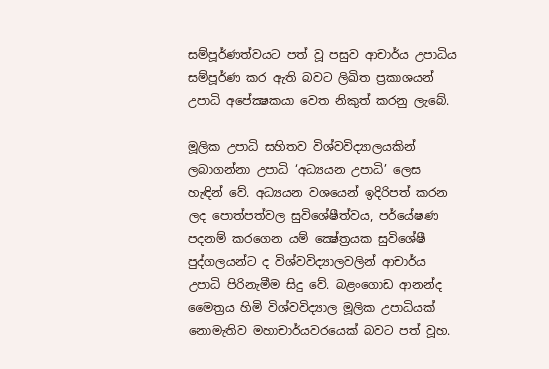සම්පූර්ණත්වයට පත් වූ පසුව ආචාර්ය උපාධිය සම්පූර්ණ කර ඇති බවට ලිඛිත ප්‍රකාශයන් උපාධි අපේක්‍ෂකයා වෙත නිකුත් කරනු ලැබේ.

මූලික උපාධි සහිතව විශ්වවිද්‍යාලයකින් ලබාගන්නා උපාධි ‘අධ්‍යයන උපාධි’ ලෙස හැඳින් වේ. අධ්‍යයන වශයෙන් ඉදිරිපත් කරන ලද පොත්පත්වල සුවිශේෂීත්වය, පර්යේෂණ පදනම් කරගෙන යම් ක්‍ෂේත්‍රයක සුවිශේෂී පුද්ගලයන්ට ද විශ්වවිද්‍යාලවලින් ආචාර්ය උපාධි පිරිනැමීම සිදු වේ. බළංගොඩ ආනන්ද මෛත්‍රය හිමි විශ්වවිද්‍යාල මූලික උපාධියක් නොමැතිව මහාචාර්යවරයෙක් බවට පත් වූහ.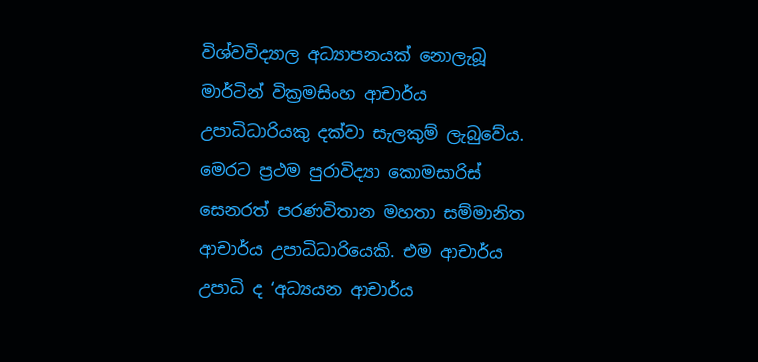විශ්වවිද්‍යාල අධ්‍යාපනයක් නොලැබූ මාර්ටින් වික්‍රමසිංහ ආචාර්ය උපාධිධාරියකු දක්වා සැලකුම් ලැබුවේය. මෙරට ප්‍රථම පුරාවිද්‍යා කොමසාරිස් සෙනරත් පරණවිතාන මහතා සම්මානිත ආචාර්ය උපාධිධාරියෙකි. එම ආචාර්ය උපාධි ද ‘අධ්‍යයන ආචාර්ය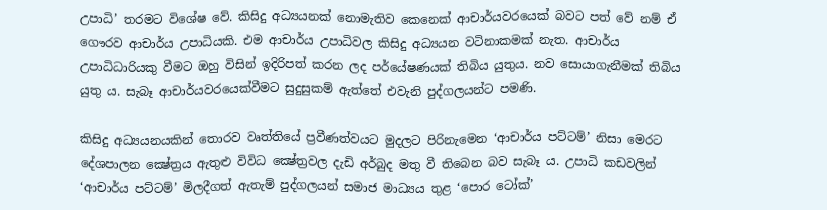උපාධි’ තරමට විශේෂ වේ. කිසිදු අධ්‍යයනක් නොමැතිව කෙනෙක් ආචාර්යවරයෙක් බවට පත් වේ නම් ඒ ගෞරව ආචාර්ය උපාධියකි. එම ආචාර්ය උපාධිවල කිසිදු අධ්‍යයන වටිනාකමක් නැත. ආචාර්ය උපාධිධාරියකු වීමට ඔහු විසින් ඉදිරිපත් කරන ලද පර්යේෂණයක් තිබිය යුතුය. නව සොයාගැනීමක් තිබිය යුතු ය. සැබෑ ආචාර්යවරයෙක්වීමට සුදුසුකම් ඇත්තේ එවැනි පුද්ගලයන්ට පමණි.

කිසිදු අධ්‍යයනයකින් තොරව වෘත්තියේ ප්‍රවීණත්වයට මුදලට පිරිනැමෙන ‘ආචාර්ය පට්ටම්’ නිසා මෙරට දේශපාලන ක්‍ෂේත්‍රය ඇතුළු විවිධ ක්‍ෂේත්‍රවල දැඩි අර්බුද මතු වී තිබෙන බව සැබෑ ය. උපාධි කඩවලින් ‘ආචාර්ය පට්ටම්’ මිලදීගත් ඇතැම් පුද්ගලයන් සමාජ මාධ්‍යය තුළ ‘පොර ටෝක්’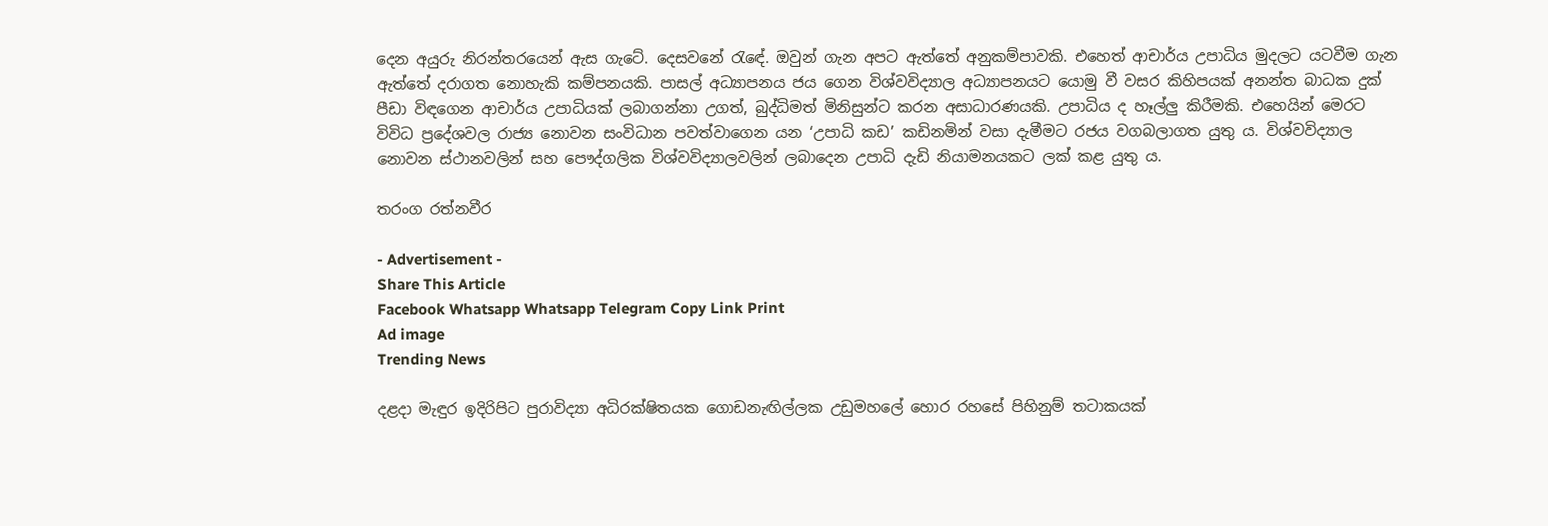දෙන අයුරු නිරන්තරයෙන් ඇස ගැටේ. දෙසවනේ රැඳේ. ඔවුන් ගැන අපට ඇත්තේ අනුකම්පාවකි. එහෙත් ආචාර්ය උපාධිය මුදලට යටවීම ගැන ඇත්තේ දරාගත නොහැකි කම්පනයකි. පාසල් අධ්‍යාපනය ජය ගෙන විශ්වවිද්‍යාල අධ්‍යාපනයට යොමු වී වසර කිහිපයක් අනන්ත බාධක දුක් පීඩා විඳගෙන ආචාර්ය උපාධියක් ලබාගන්නා උගත්, බුද්ධිමත් මිනිසුන්ට කරන අසාධාරණයකි. උපාධිය ද හෑල්ලු කිරීමකි. එහෙයින් මෙරට විවිධ ප්‍රදේශවල රාජ්‍ය නොවන සංවිධාන පවත්වාගෙන යන ‘උපාධි කඩ’ කඩිනමින් වසා දැමීමට රජය වගබලාගත යුතු ය. විශ්වවිද්‍යාල නොවන ස්ථානවලින් සහ පෞද්ගලික විශ්වවිද්‍යාලවලින් ලබාදෙන උපාධි දැඩි නියාමනයකට ලක් කළ යුතු ය.

තරංග රත්නවීර

- Advertisement -
Share This Article
Facebook Whatsapp Whatsapp Telegram Copy Link Print
Ad image
Trending News

දළදා මැඳුර ඉදිරිපිට පුරාවිද්‍යා අධිරක්ෂිතයක ගොඩනැඟිල්ලක උඩුමහලේ හොර රහසේ පිහිනුම් තටාකයක්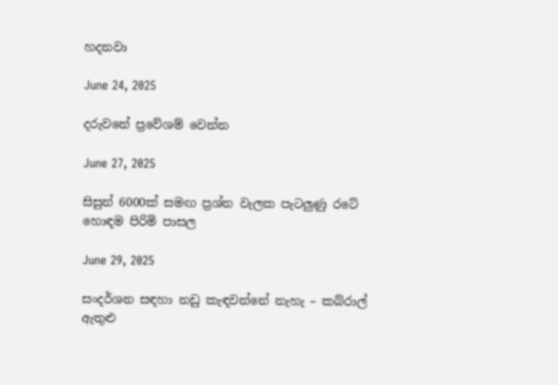හදනවා

June 24, 2025

දරුවනේ ප්‍රවේශම් වෙන්න

June 27, 2025

සිසුන් 6000ක් සමඟ ප්‍රශ්න වැලක පැටලුණු රටේ හොඳම පිරිමි පාසල

June 29, 2025

සංදර්ශන සඳහා නඩු කැඳවන්නේ නැහැ – කබ්රාල් ඇතුළු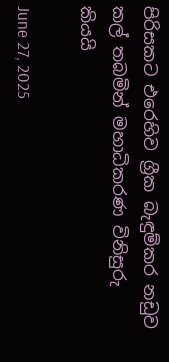පිරිසකට එරෙහිව ග්‍රීක බැඳුම්කර නඩුව කල් තබමින් මහාධිකරණ විනිසුරු කියයි

June 27, 2025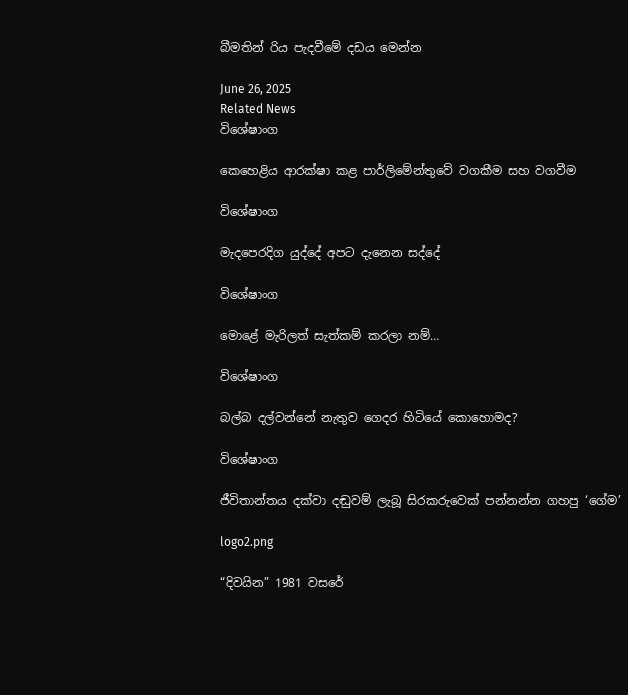බීමතින් රිය පැදවීමේ දඩය මෙන්න

June 26, 2025
Related News
විශේෂාංග

කෙහෙළිය ආරක්ෂා කළ පාර්ලිමේන්තුවේ වගකීම සහ වගවීම

විශේෂාංග

මැදපෙරදිග යුද්දේ අපට දැනෙන සද්දේ

විශේෂාංග

මොළේ මැරිලත් සැත්කම් කරලා නම්…

විශේෂාංග

බල්බ දල්වන්නේ නැතුව ගෙදර හිටියේ කොහොමද?

විශේෂාංග

ජීවිතාන්තය දක්වා දඬුවම් ලැබූ සිරකරුවෙක් පන්නන්න ගහපු ‘ගේම’

logo2.png

“දිවයින” 1981 වසරේ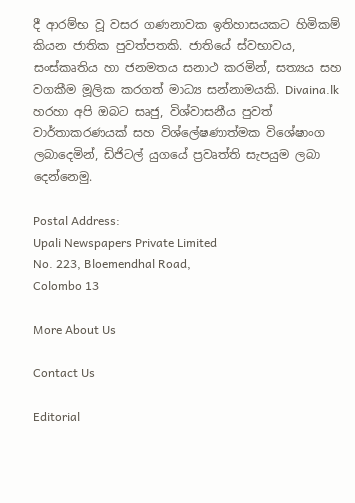දී ආරම්භ වූ වසර ගණනාවක ඉතිහාසයකට හිමිකම් කියන ජාතික පුවත්පතකි. ජාතියේ ස්වභාවය, සංස්කෘතිය හා ජනමතය සනාථ කරමින්, සත්‍යය සහ වගකීම මූලික කරගත් මාධ්‍ය සන්නාමයකි. Divaina.lk හරහා අපි ඔබට සෘජු, විශ්වාසනීය පුවත් වාර්තාකරණයක් සහ විශ්ලේෂණාත්මක විශේෂාංග ලබාදෙමින්, ඩිජිටල් යුගයේ ප්‍රවෘත්ති සැපයුම ලබා දෙන්නෙමු.

Postal Address:
Upali Newspapers Private Limited
No. 223, Bloemendhal Road,
Colombo 13

More About Us

Contact Us

Editorial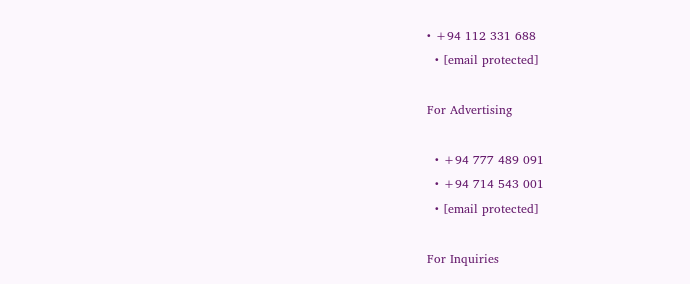• +94 112 331 688
  • [email protected]

For Advertising

  • +94 777 489 091
  • +94 714 543 001
  • [email protected]

For Inquiries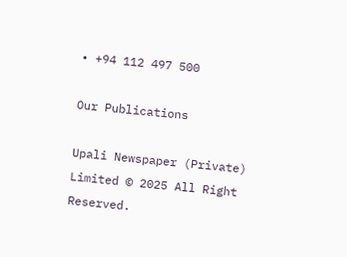• +94 112 497 500

Our Publications

Upali Newspaper (Private) Limited © 2025 All Right Reserved.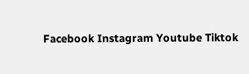Facebook Instagram Youtube Tiktok